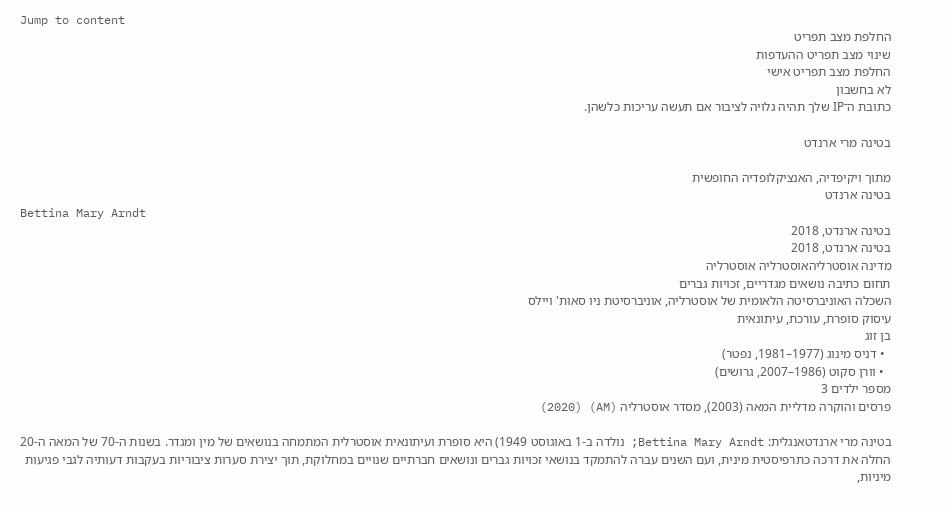Jump to content
החלפת מצב תפריט
שינוי מצב תפריט ההעדפות
החלפת מצב תפריט אישי
לא בחשבון
כתובת ה־IP שלך תהיה גלויה לציבור אם תעשה עריכות כלשהן.

בטינה מרי ארנדט

מתוך ויקיפדיה, האנציקלופדיה החופשית
בטינה ארנדט
Bettina Mary Arndt
בטינה ארנדט, 2018
בטינה ארנדט, 2018
מדינה אוסטרליהאוסטרליה אוסטרליה
תחום כתיבה נושאים מגדריים, זכויות גברים
השכלה האוניברסיטה הלאומית של אוסטרליה, אוניברסיטת ניו סאות' ויילס
עיסוק סופרת, עורכת, עיתונאית
בן זוג
  • דניס מינוג (1977–1981, נפטר)
  • וורן סקוט (1986–2007, גרושים)
מספר ילדים 3
פרסים והוקרה מדליית המאה (2003), מסדר אוסטרליה (AM) (2020)

בטינה מרי ארנדטאנגלית: Bettina Mary Arndt; נולדה ב-1 באוגוסט 1949) היא סופרת ועיתונאית אוסטרלית המתמחה בנושאים של מין ומגדר. בשנות ה-70 של המאה ה-20 החלה את דרכה כתרפיסטית מינית, ועם השנים עברה להתמקד בנושאי זכויות גברים ונושאים חברתיים שנויים במחלוקת, תוך יצירת סערות ציבוריות בעקבות דעותיה לגבי פגיעות מיניות,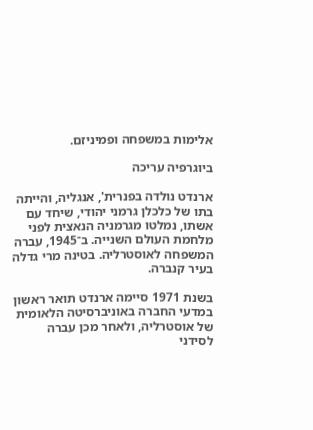אלימות במשפחה ופמיניזם.

ביוגרפיה עריכה

ארנדט נולדה בפנרית', אנגליה, והייתה בתו של כלכלן גרמני יהודי, שיחד עם אשתו, נמלטו מגרמניה הנאצית לפני מלחמת העולם השנייה. ב־1945, עברה המשפחה לאוסטרליה. בטינה מרי גדלה בעיר קנברה.

בשנת 1971 סיימה ארנדט תואר ראשון במדעי החברה באוניברסיטה הלאומית של אוסטרליה, ולאחר מכן עברה לסידני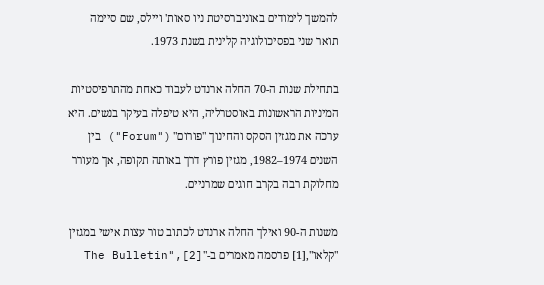להמשך לימודים באוניברסיטת ניו סאות' ויילס, שם סיימה תואר שני בפסיכולוגיה קלינית בשנת 1973.

בתחילת שנות ה-70 החלה ארנדט לעבוד כאחת מהתרפיסטיות המיניות הראשונות באוסטרליה, היא טיפלה בעיקר בנשים. היא ערכה את מגזין הסקס והחינוך "פורום" ("Forum") בין השנים 1974–1982, מגזין פורץ דרך באותה תקופה, אך מעורר מחלוקת רבה בקרב חוגים שמרניים.

משנות ה-90 ואילך החלה ארנדט לכתוב טור עצות אישי במגזין "קלאו",[1] פרסמה מאמרים ב-"The Bulletin",[2]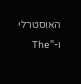האוסטרלי ו-"The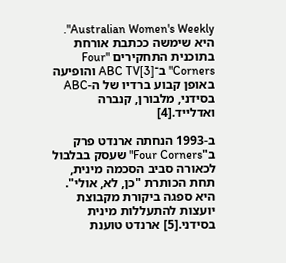Australian Women's Weekly". היא שימשה ככתבת אורחת בתוכנית התחקירים "Four Corners" ב־ABC TV[3] והופיעה באופן קבוע ברדיו של ה-ABC בסידני, מלבורן, קנברה ואדלייד.[4]

ב-1993 הנחתה ארנדט פרק ב"Four Corners" שעסק בבלבול לכאורה סביב הסכמה מינית, תחת הכותרת "כן, לא, אולי". היא ספגה ביקורת מקבוצת יועצות להתעללות מינית בסידני.[5] ארנדט טוענת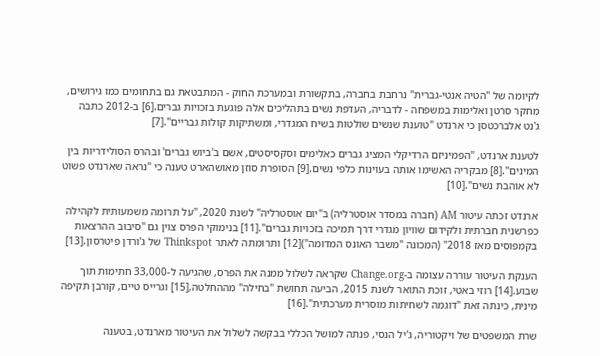לקיומה של "הטיה אנטי-גברית" נרחבת בחברה, בתקשורת ובמערכת החוק - המתבטאת גם בתחומים כמו גירושים, מחקר סרטן ואלימות במשפחה - לדבריה, העדפת נשים בתהליכים אלה פוגעת בזכויות גברים.[6] ב-2012 כתבה ג'נט אלברכטסן כי ארנדט "טוענת שנשים שולטות בשיח המגדרי, ומשתיקות קולות גבריים".[7]

לטענת ארנדט, "הפמיניזם הרדיקלי המציג גברים כאלימים וסקסיסטים, אשם ב'ביוש גברים' ובהרס הסולידריות בין המינים".[8] מבקריה האשימו אותה בעוינות כלפי נשים.[9] הסופרת סוזן מאושהארט טענה כי "נראה שארנדט פשוט לא אוהבת נשים".[10]

ארנדט זכתה עיטור AM (חברה במסדר אוסטרליה) ב"יום אוסטרליה" לשנת 2020, "על תרומה משמעותית לקהילה כפרשנית חברתית ולקידום שוויון מגדרי דרך תמיכה בזכויות גברים".[11] בנימוקי הפרס צוין גם "סיבוב ההרצאות בקמפוסים מאז 2018" (המכונה "משבר האונס המדומה")[12] ותרומתה לאתר Thinkspot של ג'ורדן פיטרסון.[13]

הענקת העיטור עוררה עצומה ב-Change.org שקראה לשלול ממנה את הפרס, שהגיעה ל-33,000 חתימות תוך שבוע.[14] רוזי באטי, זוכת התואר לשנת 2015, הביעה תחושת "בחילה" מההחלטה,[15] וגרייס טיים, קורבן תקיפה מינית, כינתה זאת "דוגמה לשחיתות מוסרית מערכתית".[16]

שרת המשפטים של ויקטוריה, ג'יל הנסי, פנתה למושל הכללי בבקשה לשלול את העיטור מארנדט, בטענה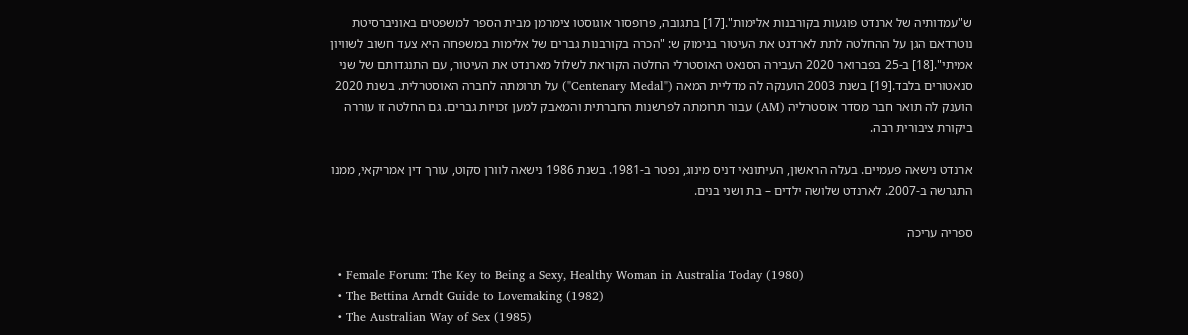ש"עמדותיה של ארנדט פוגעות בקורבנות אלימות".[17] בתגובה, פרופסור אוגוסטו צימרמן מבית הספר למשפטים באוניברסיטת נוטרדאם הגן על ההחלטה לתת לארדנט את העיטור בנימוק ש: "הכרה בקורבנות גברים של אלימות במשפחה היא צעד חשוב לשוויון אמיתי".[18] ב-25 בפברואר 2020 העבירה הסנאט האוסטרלי החלטה הקוראת לשלול מארנדט את העיטור, עם התנגדותם של שני סנאטורים בלבד.[19] בשנת 2003 הוענקה לה מדליית המאה ("Centenary Medal") על תרומתה לחברה האוסטרלית. בשנת 2020 הוענק לה תואר חבר מסדר אוסטרליה (AM) עבור תרומתה לפרשנות החברתית והמאבק למען זכויות גברים. גם החלטה זו עוררה ביקורת ציבורית רבה.

ארנדט נישאה פעמיים. בעלה הראשון, העיתונאי דניס מינוג, נפטר ב-1981. בשנת 1986 נישאה לוורן סקוט, עורך דין אמריקאי, ממנו התגרשה ב-2007. לארנדט שלושה ילדים – בת ושני בנים.

ספריה עריכה

  • Female Forum: The Key to Being a Sexy, Healthy Woman in Australia Today (1980)
  • The Bettina Arndt Guide to Lovemaking (1982)
  • The Australian Way of Sex (1985)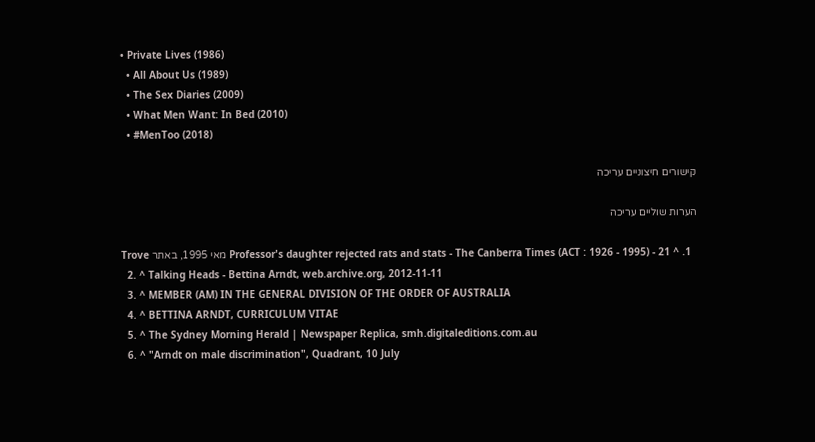• Private Lives (1986)
  • All About Us (1989)
  • The Sex Diaries (2009)
  • What Men Want: In Bed (2010)
  • #MenToo (2018)

קישורים חיצוניים עריכה

הערות שוליים עריכה

  1. ^ Professor's daughter rejected rats and stats - The Canberra Times (ACT : 1926 - 1995) - 21 מאי 1995, באתר Trove
  2. ^ Talking Heads - Bettina Arndt, web.archive.org, 2012-11-11
  3. ^ MEMBER (AM) IN THE GENERAL DIVISION OF THE ORDER OF AUSTRALIA
  4. ^ BETTINA ARNDT, CURRICULUM VITAE
  5. ^ The Sydney Morning Herald | Newspaper Replica, smh.digitaleditions.com.au
  6. ^ "Arndt on male discrimination", Quadrant, 10 July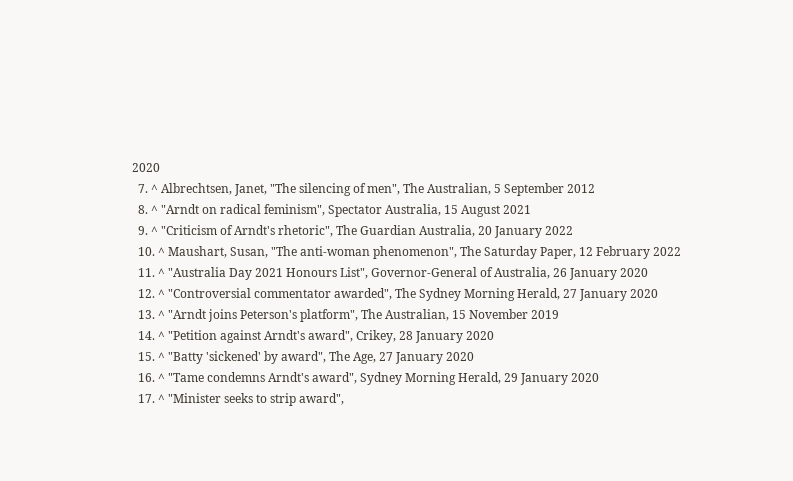2020
  7. ^ Albrechtsen, Janet, "The silencing of men", The Australian, 5 September 2012
  8. ^ "Arndt on radical feminism", Spectator Australia, 15 August 2021
  9. ^ "Criticism of Arndt's rhetoric", The Guardian Australia, 20 January 2022
  10. ^ Maushart, Susan, "The anti-woman phenomenon", The Saturday Paper, 12 February 2022
  11. ^ "Australia Day 2021 Honours List", Governor-General of Australia, 26 January 2020
  12. ^ "Controversial commentator awarded", The Sydney Morning Herald, 27 January 2020
  13. ^ "Arndt joins Peterson's platform", The Australian, 15 November 2019
  14. ^ "Petition against Arndt's award", Crikey, 28 January 2020
  15. ^ "Batty 'sickened' by award", The Age, 27 January 2020
  16. ^ "Tame condemns Arndt's award", Sydney Morning Herald, 29 January 2020
  17. ^ "Minister seeks to strip award",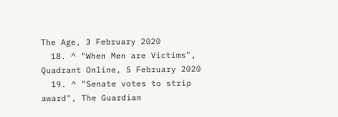The Age, 3 February 2020
  18. ^ "When Men are Victims", Quadrant Online, 5 February 2020
  19. ^ "Senate votes to strip award", The Guardian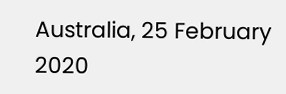Australia, 25 February 2020